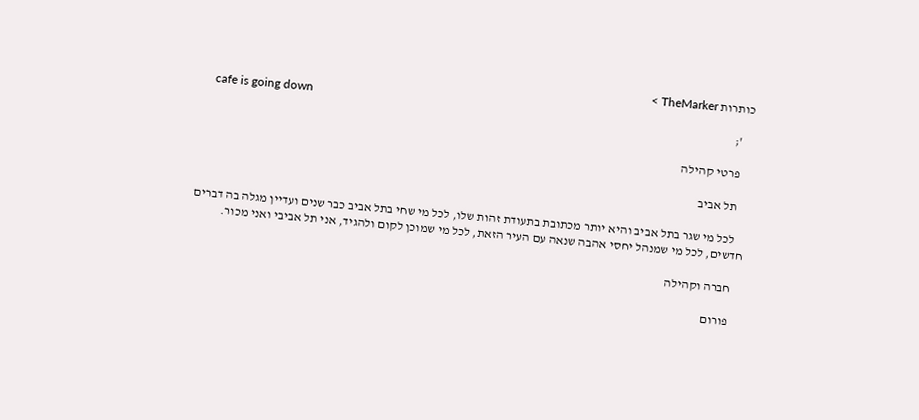כותרות TheMarker >
    cafe is going down
    ';

    פרטי קהילה

    תל אביב

    לכל מי שגר בתל אביב והיא יותר מכתובת בתעודת זהות שלו, לכל מי שחי בתל אביב כבר שנים ועדיין מגלה בה דברים חדשים, לכל מי שמנהל יחסי אהבה שנאה עם העיר הזאת, לכל מי שמוכן לקום ולהגיד, אני תל אביבי ואני מכור.

    חברה וקהילה

    פורום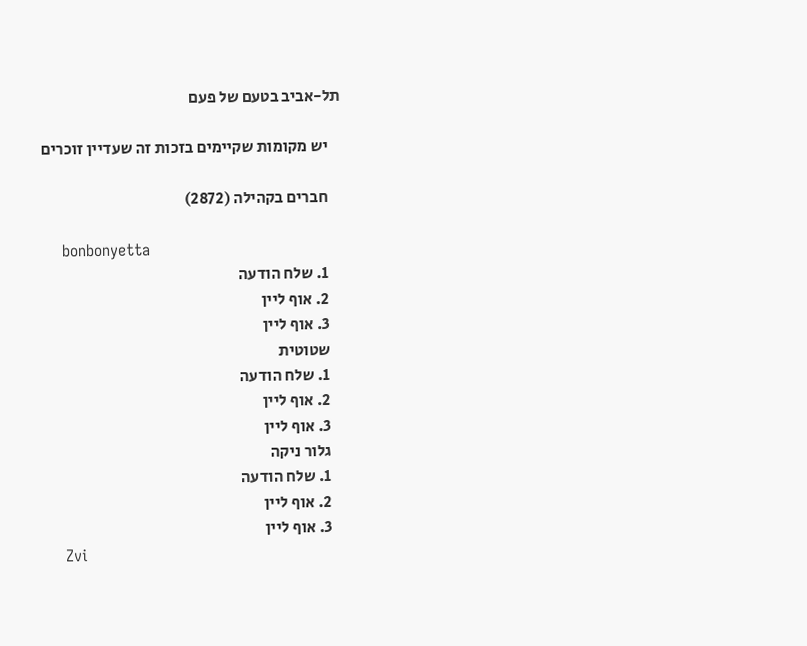תל-אביב בטעם של פעם

    יש מקומות שקיימים בזכות זה שעדיין זוכרים

    חברים בקהילה (2872)

    bonbonyetta
    1. שלח הודעה
    2. אוף ליין
    3. אוף ליין
    שטוטית
    1. שלח הודעה
    2. אוף ליין
    3. אוף ליין
    גלור ניקה
    1. שלח הודעה
    2. אוף ליין
    3. אוף ליין
    Zvi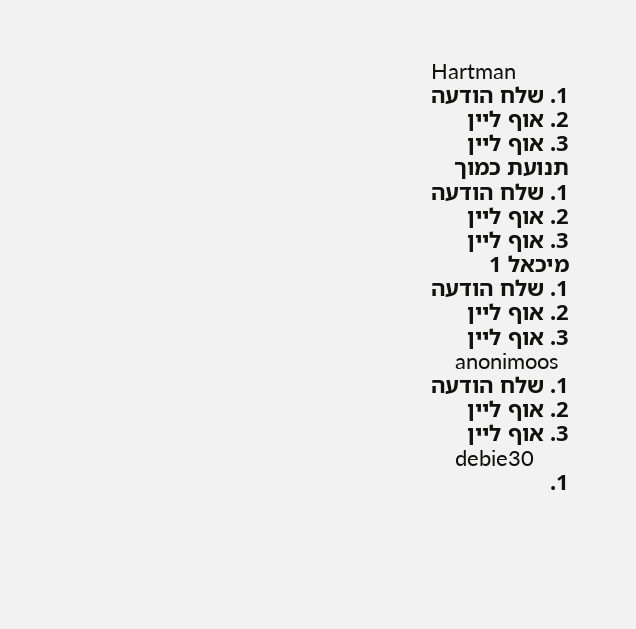Hartman
    1. שלח הודעה
    2. אוף ליין
    3. אוף ליין
    תנועת כמוך
    1. שלח הודעה
    2. אוף ליין
    3. אוף ליין
    מיכאל 1
    1. שלח הודעה
    2. אוף ליין
    3. אוף ליין
    anonimoos
    1. שלח הודעה
    2. אוף ליין
    3. אוף ליין
    debie30
    1.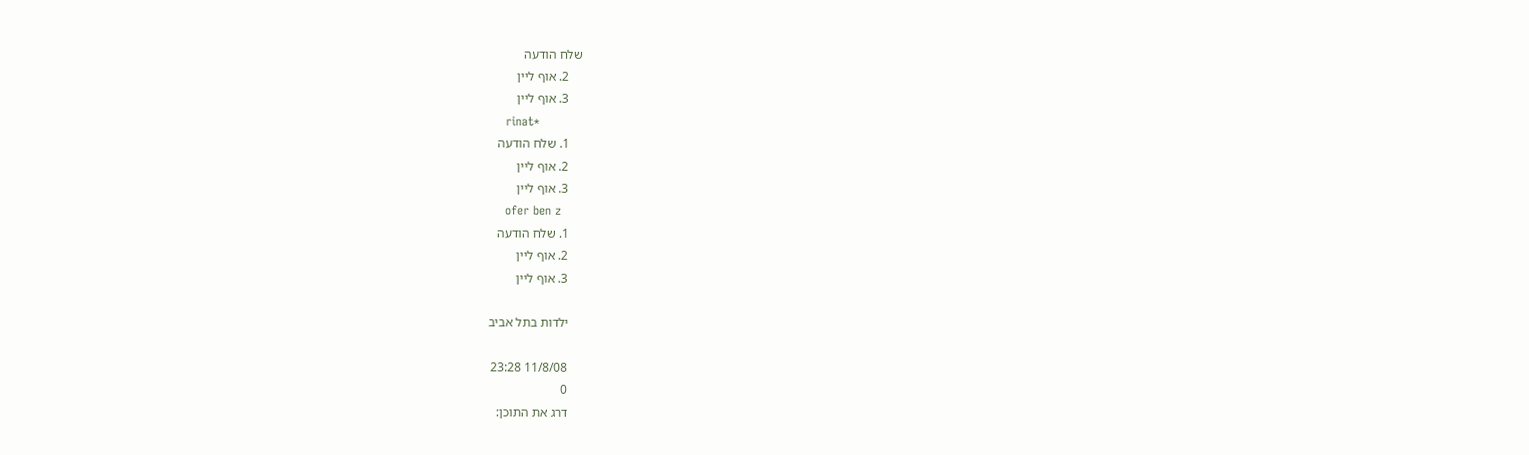שלח הודעה
    2. אוף ליין
    3. אוף ליין
    rinat*
    1. שלח הודעה
    2. אוף ליין
    3. אוף ליין
    ofer ben z
    1. שלח הודעה
    2. אוף ליין
    3. אוף ליין

    ילדות בתל אביב

    11/8/08 23:28
    0
    דרג את התוכן: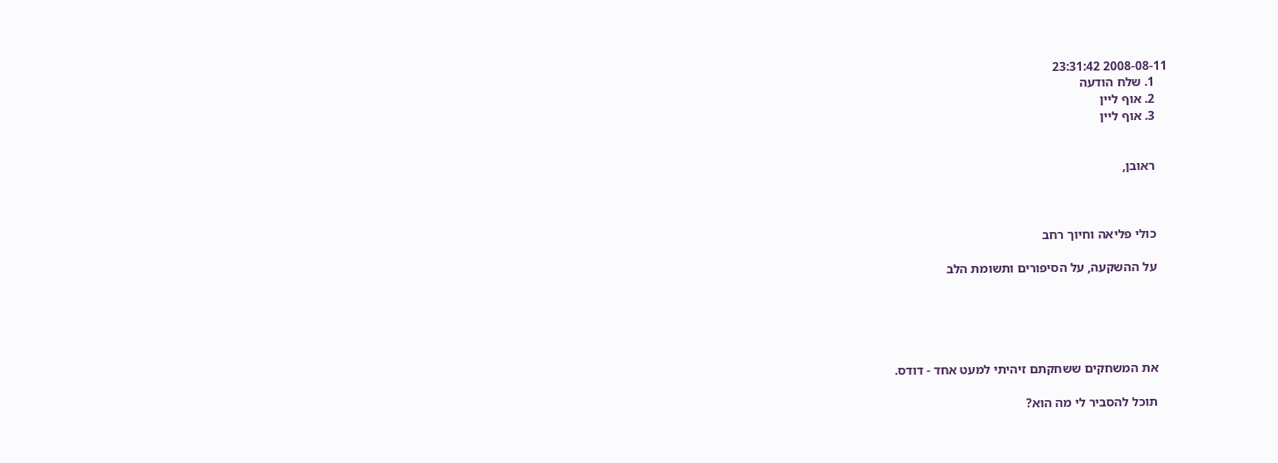2008-08-11 23:31:42
    1. שלח הודעה
    2. אוף ליין
    3. אוף ליין


    ראובן,



    כולי פליאה וחיוך רחב

    על ההשקעה, על הסיפורים ותשומת הלב





    את המשחקים ששחקתם זיהיתי למעט אחד - דודס.

    תוכל להסביר לי מה הוא?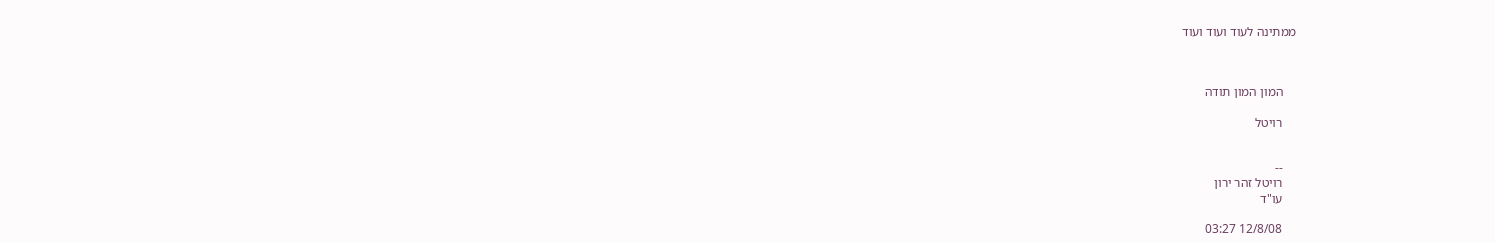ממתינה לעוד ועוד ועוד



    המון המון תודה

    רויטל


    --
    רויטל זהר ירון
    עו"ד

    12/8/08 03:27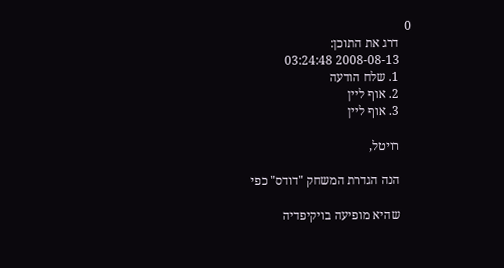0
    דרג את התוכן:
    2008-08-13 03:24:48
    1. שלח הודעה
    2. אוף ליין
    3. אוף ליין

    רויטל,

    הנה הגדרת המשחק "דודס" כפי

    שהיא מופיעה בויקיפדיה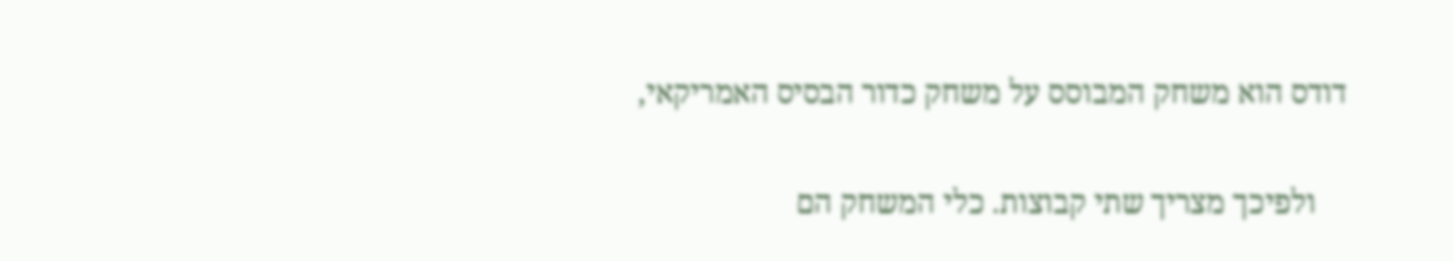דודס הוא משחק המבוסס על משחק כדור הבסיס האמריקאי,

    ולפיכך מצריך שתי קבוצות. כלי המשחק הם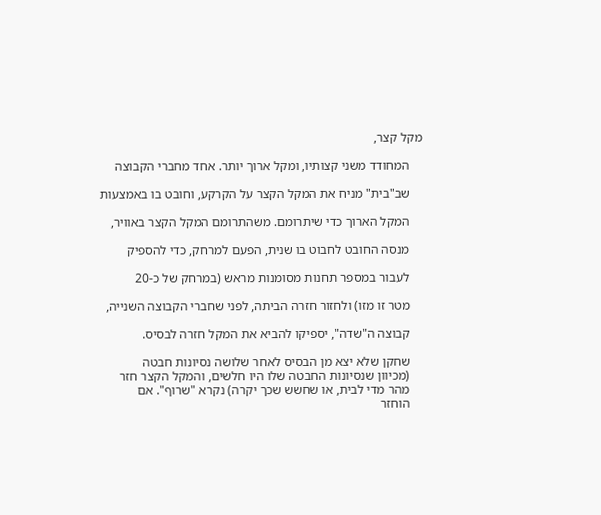מקל קצר,

    המחודד משני קצותיו, ומקל ארוך יותר. אחד מחברי הקבוצה

    שב"בית" מניח את המקל הקצר על הקרקע, וחובט בו באמצעות

    המקל הארוך כדי שיתרומם. משהתרומם המקל הקצר באוויר,

    מנסה החובט לחבוט בו שנית, הפעם למרחק, כדי להספיק

    לעבור במספר תחנות מסומנות מראש (במרחק של כ-20

    מטר זו מזו) ולחזור חזרה הביתה, לפני שחברי הקבוצה השנייה,

    קבוצה ה"שדה", יספיקו להביא את המקל חזרה לבסיס.

    שחקן שלא יצא מן הבסיס לאחר שלושה נסיונות חבטה
    (מכיוון שנסיונות החבטה שלו היו חלשים, והמקל הקצר חזר
    מהר מדי לבית, או שחשש שכך יקרה) נקרא "שרוף". אם
    הוחזר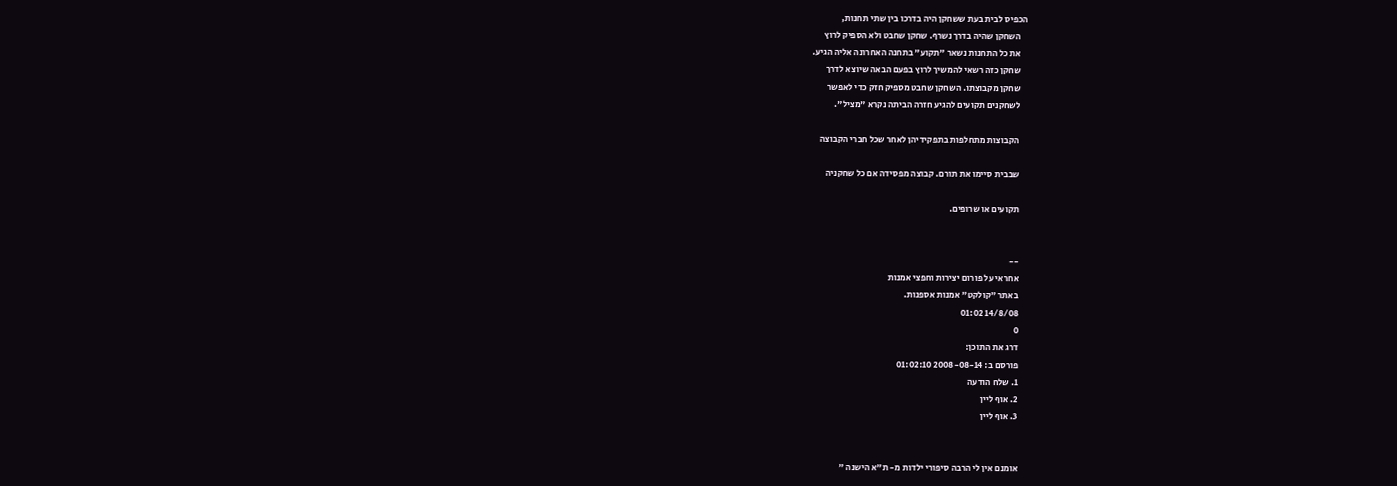הכפיס לבית בעת ששחקן היה בדרכו בין שתי תחנות,
    השחקן שהיה בדרך נשרף. שחקן שחבט ולא הספיק לרוץ
    את כל התחנות נשאר "תקוע" בתחנה האחרונה אליה הגיע.
    שחקן כזה רשאי להמשיך לרוץ בפעם הבאה שיוצא לדרך
    שחקן מקבוצתו. השחקן שחבט מספיק חזק כדי לאפשר
    לשחקנים תקועים להגיע חזרה הביתה נקרא "מציל".

    הקבוצות מתחלפות בתפקידיהן לאחר שכל חברי הקבוצה

    שבבית סיימו את תורם. קבוצה מפסידה אם כל שחקניה

    תקועים או שרופים.


    --
    אחראי על פורום יצירות וחפצי אמנות
    באתר "קולקט" אמנות אספנות.
    14/8/08 01:02
    0
    דרג את התוכן:
    פורסם ב: 2008-08-14 01:02:10
    1. שלח הודעה
    2. אוף ליין
    3. אוף ליין


    אומנם אין לי הרבה סיפורי ילדות מ- ת"א הישנה "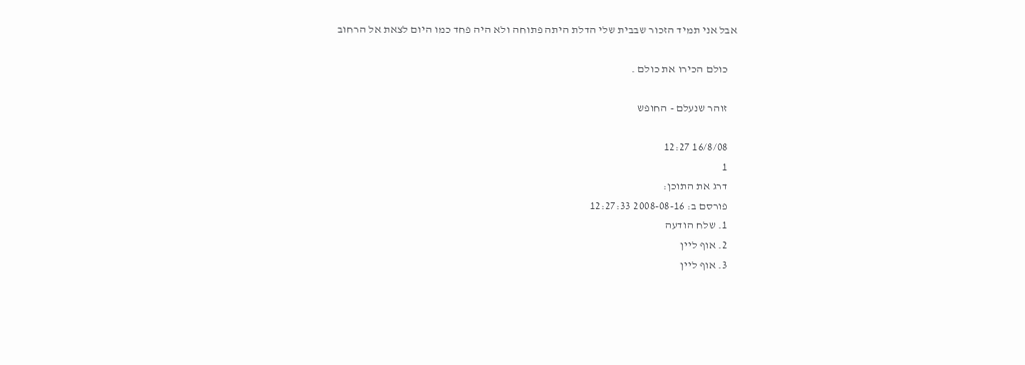אבל אני תמיד הזכור שבבית שלי הדלת היתה פתוחה ולא היה פחד כמו היום לצאת אל הרחוב

    כולם הכירו את כולם .

    זוהר שנעלם - החופש

    16/8/08 12:27
    1
    דרג את התוכן:
    פורסם ב: 2008-08-16 12:27:33
    1. שלח הודעה
    2. אוף ליין
    3. אוף ליין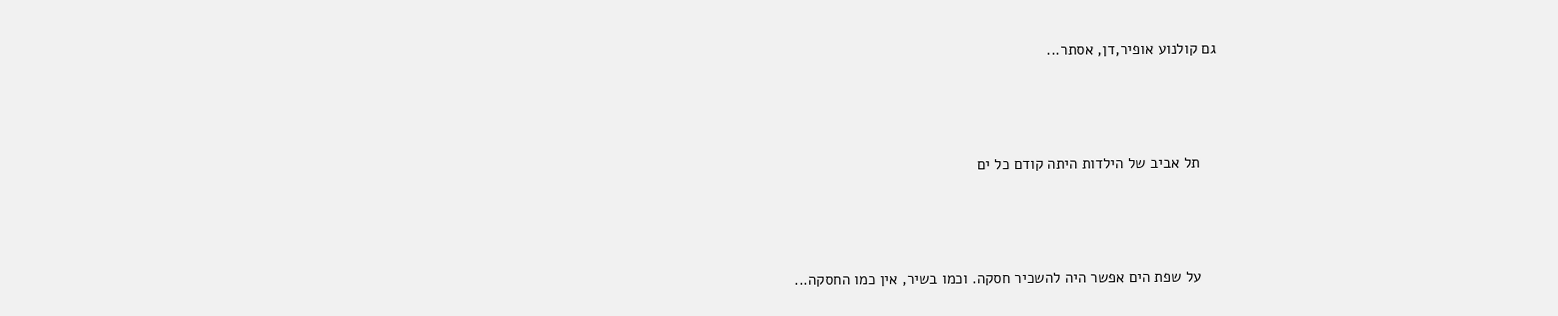גם קולנוע אופיר,דן, אסתר...



    תל אביב של הילדות היתה קודם כל ים



    על שפת הים אפשר היה להשכיר חסקה. וכמו בשיר, אין כמו החסקה...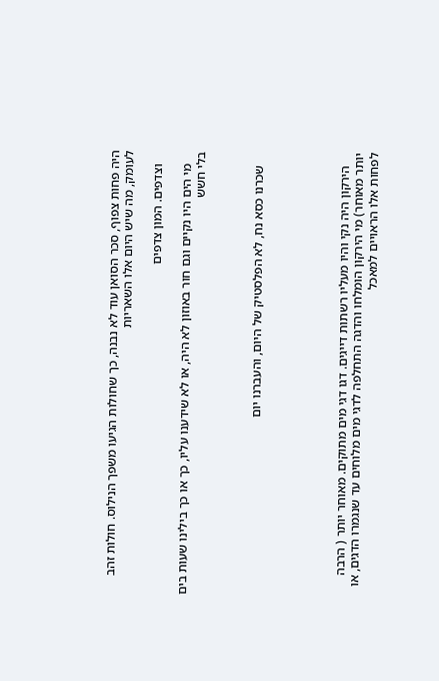היה פחות צפוף, סכר הסואן עוד לא נבנה, כך שחולות הגיעו משפך הנילוס. חולות זהב לעומק, מה שיש היום אלו השאריות

    וצדפים. המון צדפים

    מי הים היו נקיים וגם חור באוזון לא היה, או לא שידענו עליו, כך או כך בילינו שעות בים בלי חשש



    שכרנו כסא נח, לא הפלסטיק של היום, והעברנו יום





    הירקון היה נקי והיו מעליו רשתות דייגים. דגו דגי מים מתוקים. מאוחר יותר ( הרבה יותר מאוחר) מי הירקון הומלחו והדגה התחלפה לדגי מים מלוחים עד שנגמרו הדגים, או לפחות אלו הראויים למאכל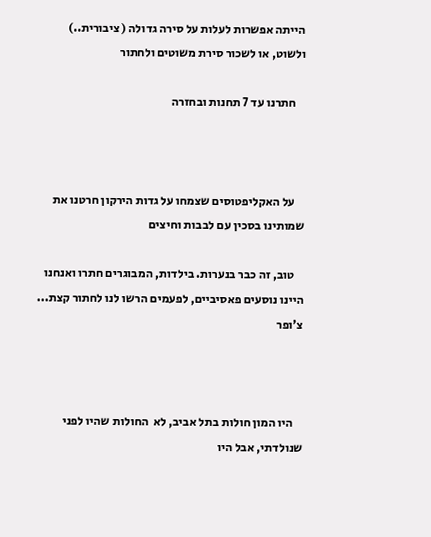הייתה אפשרות לעלות על סירה גדולה ( ציבורית..) ולשוט, או לשכור סירת משוטים ולחתור

    חתרנו עד 7 תחנות ובחזרה



    על האקליפטוסים שצמחו על גדות הירקון חרטנו את שמותינו בסכין עם לבבות וחיצים

    טוב, זה כבר בנערות. בילדות, המבוגרים חתרו ואנחנו  היינו נוסעים פאסיביים, לפעמים הרשו לנו לחתור קצת... צ'ופר



    היו המון חולות בתל אביב, לא  החולות שהיו לפני שנולדתי, אבל היו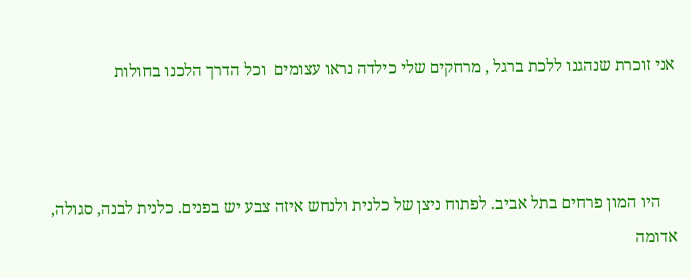אני זוכרת שנהגנו ללכת ברגל , מרחקים שלי כילדה נראו עצומים  וכל הדרך הלכנו בחולות



    היו המון פרחים בתל אביב. לפתוח ניצן של כלנית ולנחש איזה צבע יש בפנים. כלנית לבנה, סגולה, אדומה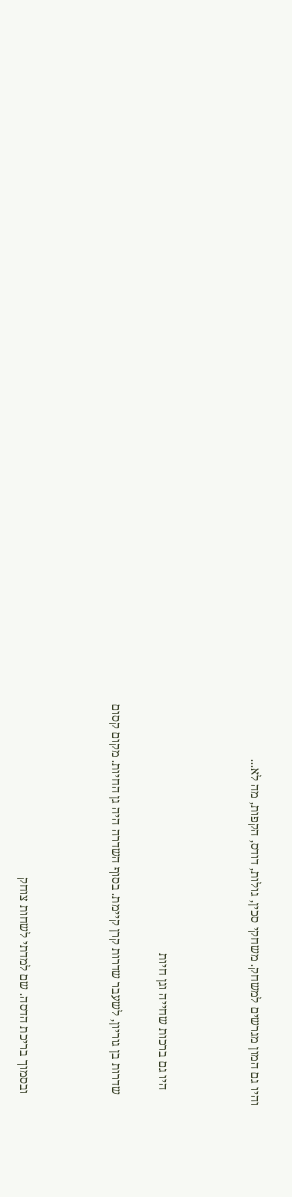והיו גם המון מגרשים למשחק. משחקי סכין, גולות, דודס, הקפות, מה לא...



     היו גם ברכות שחייה וגן חיות

    שדרות בן גוריון, לשעבר שדרות קרן קיימת. בסוף השדרה היה גן החיות. מקום קסום



    ובסמוך בריכת הדסה. שם למדתי לשחות צוחק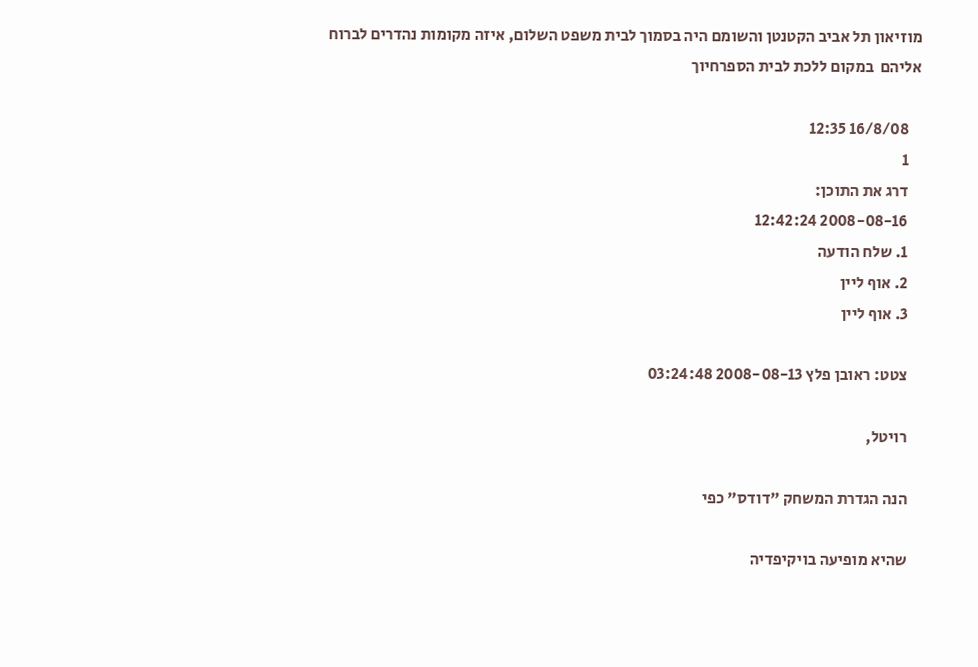מוזיאון תל אביב הקטנטן והשומם היה בסמוך לבית משפט השלום, איזה מקומות נהדרים לברוח אליהם  במקום ללכת לבית הספרחיוך

    16/8/08 12:35
    1
    דרג את התוכן:
    2008-08-16 12:42:24
    1. שלח הודעה
    2. אוף ליין
    3. אוף ליין

    צטט: ראובן פלץ 2008-08-13 03:24:48

    רויטל,

    הנה הגדרת המשחק "דודס" כפי

    שהיא מופיעה בויקיפדיה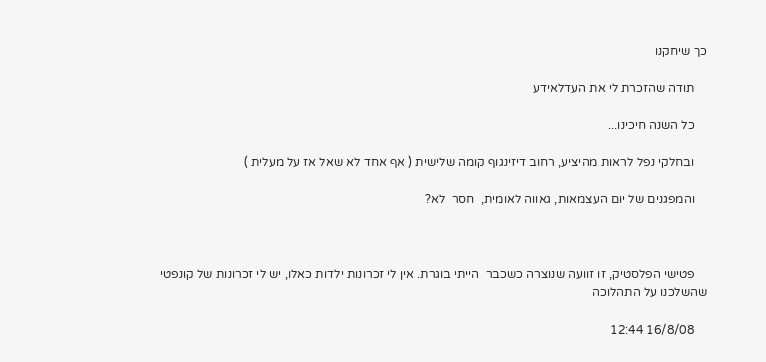כך שיחקנו

    תודה שהזכרת לי את העדלאידע

    כל השנה חיכינו...

    ובחלקי נפל לראות מהיציע, רחוב דיזינגוף קומה שלישית ( אף אחד לא שאל אז על מעלית )

    והמפגנים של יום העצמאות, גאווה לאומית,  חסר  לא?



    פטישי הפלסטיק, זו זוועה שנוצרה כשכבר  הייתי בוגרת. אין לי זכרונות ילדות כאלו, יש לי זכרונות של קונפטי שהשלכנו על התהלוכה

    16/8/08 12:44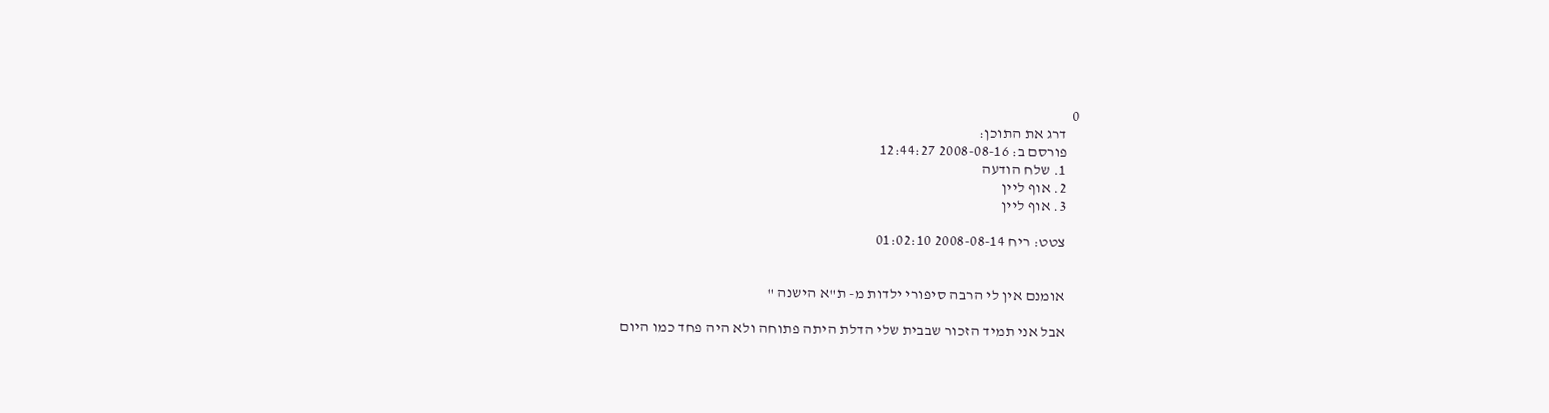0
    דרג את התוכן:
    פורסם ב: 2008-08-16 12:44:27
    1. שלח הודעה
    2. אוף ליין
    3. אוף ליין

    צטט: ריח 2008-08-14 01:02:10


    אומנם אין לי הרבה סיפורי ילדות מ- ת"א הישנה "

    אבל אני תמיד הזכור שבבית שלי הדלת היתה פתוחה ולא היה פחד כמו היום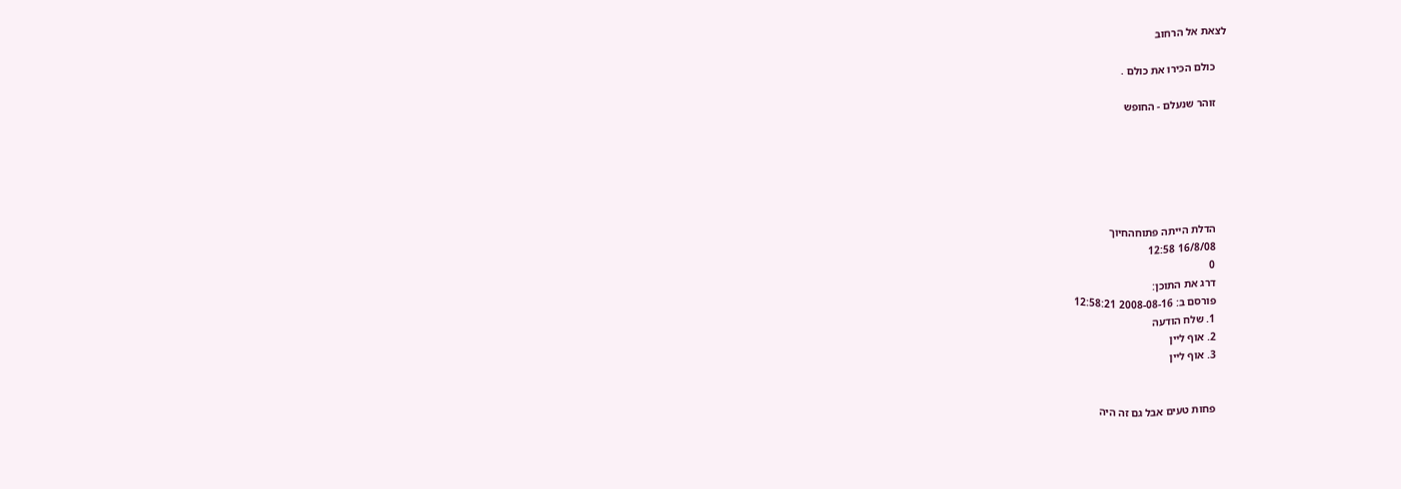לצאת אל הרחוב

    כולם הכירו את כולם .

    זוהר שנעלם - החופש






    הדלת הייתה פתוחהחיוך
    16/8/08 12:58
    0
    דרג את התוכן:
    פורסם ב: 2008-08-16 12:58:21
    1. שלח הודעה
    2. אוף ליין
    3. אוף ליין


    פחות טעים אבל גם זה היה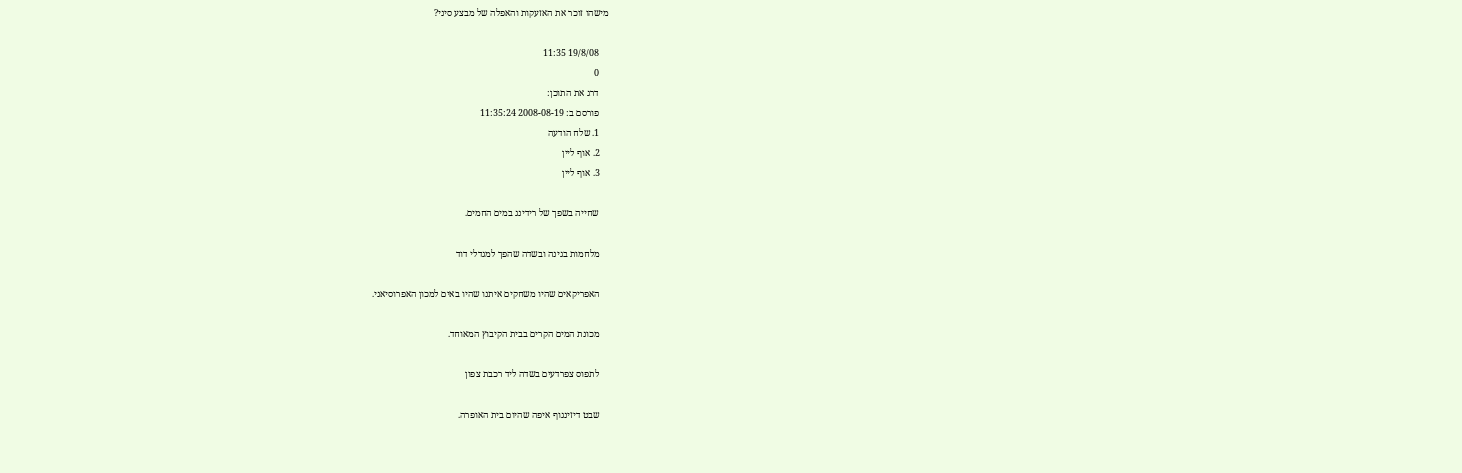מישהו זוכר את האזעקות והאפלה של מבצע סיני?

    19/8/08 11:35
    0
    דרג את התוכן:
    פורסם ב: 2008-08-19 11:35:24
    1. שלח הודעה
    2. אוף ליין
    3. אוף ליין

    שחייה בשפך של רידינג במים החמים.

    מלחמות בגינה ובשדה שהפך למגדלי דוד

    האפריקאים שהיו משחקים איתנו שהיו באים למכון האפרוסיאני.

    מכונת המים הקרים בבית הקיבוץ המאוחד.

    לתפוס צפרדעים בשדה ליד רכבת צפון

    שבט דיזינגוף איפה שהיום בית האופרה.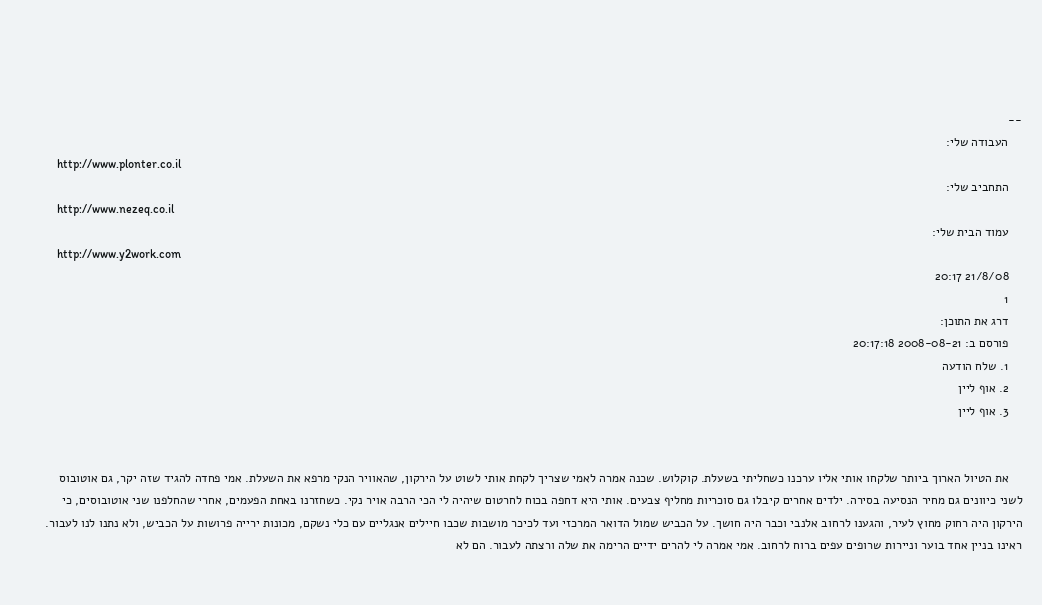--
    העבודה שלי:
    http://www.plonter.co.il
    התחביב שלי:
    http://www.nezeq.co.il
    עמוד הבית שלי:
    http://www.y2work.com
    21/8/08 20:17
    1
    דרג את התוכן:
    פורסם ב: 2008-08-21 20:17:18
    1. שלח הודעה
    2. אוף ליין
    3. אוף ליין


    את הטיול הארוך ביותר שלקחו אותי אליו ערכנו כשחליתי בשעלת. קוקלוש. שכנה אמרה לאמי שצריך לקחת אותי לשוט על הירקון, שהאוויר הנקי מרפא את השעלת. אמי פחדה להגיד שזה יקר, גם אוטובוס לשני כיוונים גם מחיר הנסיעה בסירה. ילדים אחרים קיבלו גם סוכריות מחליף צבעים. אותי היא דחפה בכוח לחרטום שיהיה לי הכי הרבה אויר נקי. כשחזרנו באחת הפעמים, אחרי שהחלפנו שני אוטובוסים, כי הירקון היה רחוק מחוץ לעיר, והגענו לרחוב אלנבי וכבר היה חושך. על הכביש שמול הדואר המרכזי ועד לכיכר מושבות שכבו חיילים אנגליים עם כלי נשקם, מכונות ירייה פרושות על הכביש, ולא נתנו לנו לעבור. ראינו בניין אחד בוער וניירות שרופים עפים ברוח לרחוב. אמי אמרה לי להרים ידיים הרימה את שלה ורצתה לעבור. הם לא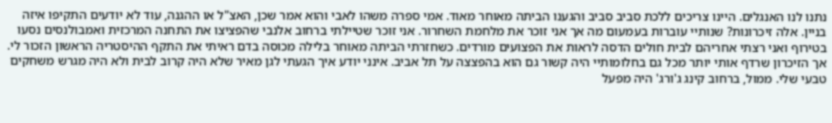נתנו לנו האנגלים. היינו צריכים ללכת סביב סביב והגענו הביתה מאוחר מאוד. אמי ספרה משהו לאבי והוא אמר שכן, האצ"ל או ההגנה, עוד לא יודעים התקיפו איזה בניין. אלה זיכרונות? שנותיי עוברות בעמעום מה אך אני זוכר את מלחמת השחרור. אני זוכר שטיילתי ברחוב אלנבי שהפציצו את התחנה המרכזית ואמבולנסים נסעו בטירוף ואני רצתי אחריהם לבית חולים הדסה לראות את הפצועים מורדים. כשחזרתי הביתה מאוחר בלילה מכוסה בדם ראיתי את התקף ההיסטריה הראשון הזכור לי. אך הזיכרון שרדף אותי יותר מכל גם בחלומותיי היה קשור גם הוא בהפצצה על תל אביב. אינני יודע איך הגעתי לגן מאיר שלא היה קרוב לבית ולא היה מגרש משחקים טבעי שלי. ממול, ברחוב קינג ג'ורג' היה מפעל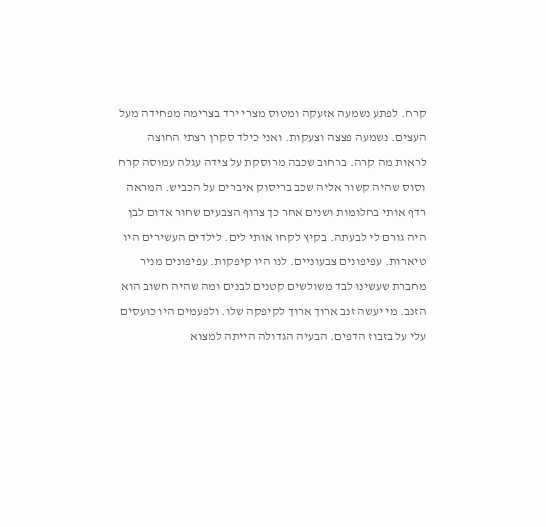קרח. לפתע נשמעה אזעקה ומטוס מצרי ירד בצרימה מפחידה מעל העצים. נשמעה פצצה וצעקות. ואני כילד סקרן רצתי החוצה לראות מה קרה. ברחוב שכבה מרוסקת על צידה עגלה עמוסה קרח וסוס שהיה קשור אליה שכב בריסוק איברים על הכביש. המראה רדף אותי בחלומות ושנים אחר כך צרוף הצבעים שחור אדום לבן היה גורם לי לבעתה. בקיץ לקחו אותי לים. לילדים העשירים היו טיארות. עפיפונים צבעוניים. לנו היו קיפקות. עפיפונים מניר מחברת שעשינו לבד משולשים קטנים לבנים ומה שהיה חשוב הוא הזנב. מי יעשה זנב ארוך ארוך לקיפקה שלו. ולפעמים היו כועסים עלי על בזבוז הדפים. הבעיה הגדולה הייתה למצוא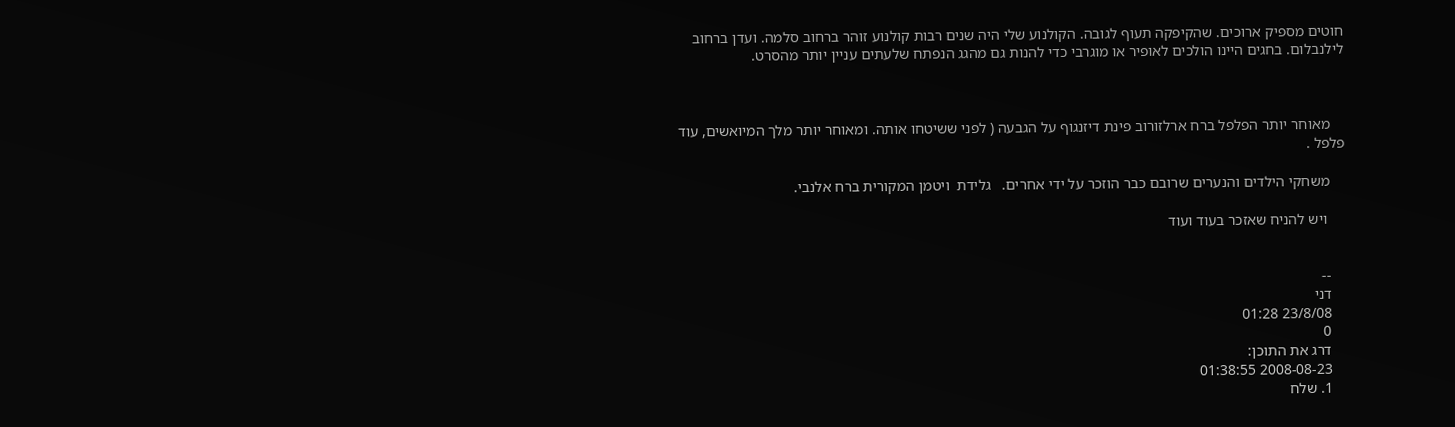חוטים מספיק ארוכים. שהקיפקה תעוף לגובה. הקולנוע שלי היה שנים רבות קולנוע זוהר ברחוב סלמה. ועדן ברחוב לילנבלום. בחגים היינו הולכים לאופיר או מוגרבי כדי להנות גם מהגג הנפתח שלעתים עניין יותר מהסרט.



    מאוחר יותר הפלפל ברח ארלזורוב פינת דיזנגוף על הגבעה ( לפני ששיטחו אותה. ומאוחר יותר מלך המיואשים, עוד פלפל .

    משחקי הילדים והנערים שרובם כבר הוזכר על ידי אחרים.   גלידת  ויטמן המקורית ברח אלנבי.

     ויש להניח שאזכר בעוד ועוד


    --
    דני
    23/8/08 01:28
    0
    דרג את התוכן:
    2008-08-23 01:38:55
    1. שלח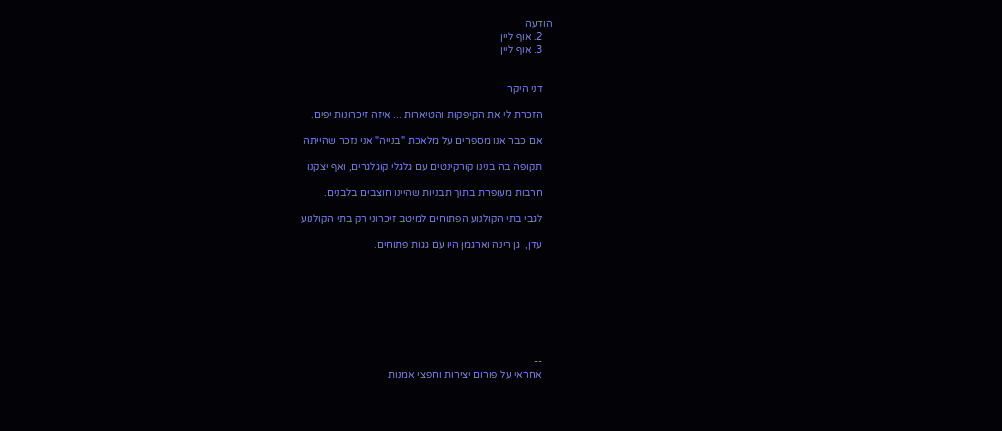הודעה
    2. אוף ליין
    3. אוף ליין


    דני היקר

    הזכרת לי את הקיפקות והטיארות ... איזה זיכרונות יפים.

    אם כבר אנו מספרים על מלאכת "בנייה" אני נזכר שהייתה

    תקופה בה בנינו קורקינטים עם גלגלי קוגלגרים, ואף יצקנו

    חרבות מעופרת בתוך תבניות שהיינו חוצבים בלבנים.

    לגבי בתי הקולנוע הפתוחים למיטב זיכרוני רק בתי הקולנוע

    עדן,  גן רינה וארגמן היו עם גגות פתוחים.








    --
    אחראי על פורום יצירות וחפצי אמנות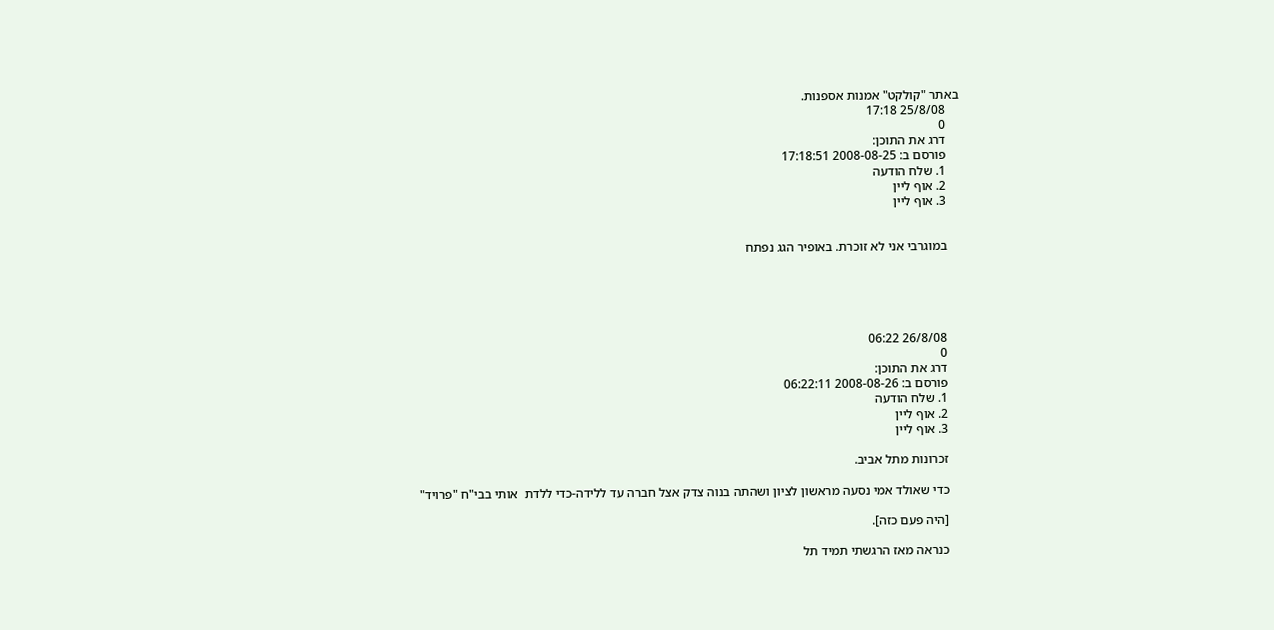באתר "קולקט" אמנות אספנות.
    25/8/08 17:18
    0
    דרג את התוכן:
    פורסם ב: 2008-08-25 17:18:51
    1. שלח הודעה
    2. אוף ליין
    3. אוף ליין


    במוגרבי אני לא זוכרת. באופיר הגג נפתח





    26/8/08 06:22
    0
    דרג את התוכן:
    פורסם ב: 2008-08-26 06:22:11
    1. שלח הודעה
    2. אוף ליין
    3. אוף ליין

    זכרונות מתל אביב.

    כדי שאולד אמי נסעה מראשון לציון ושהתה בנוה צדק אצל חברה עד ללידה-כדי ללדת  אותי בבי"ח "פרויד"

    [היה פעם כזה].

    כנראה מאז הרגשתי תמיד תל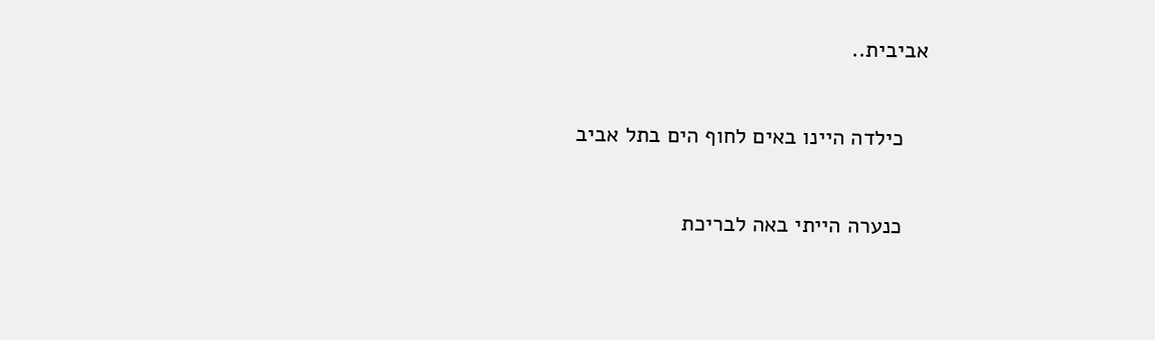אביבית..

    כילדה היינו באים לחוף הים בתל אביב

    כנערה הייתי באה לבריכת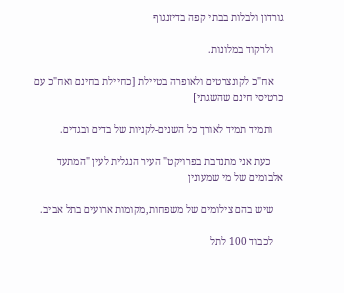גורדון ולבלות בבתי קפה בדיזנגוף

    ולרקוד במלונות.

    אח"כ לקונצרטים ולאופרה בטיילת [כחיילת בחינם ואח"כ עם כרטיסי חינם שהשגתי]

    ותמיד תמיד לאורך כל השנים-לקניות של בדים ובגדים.

     כעת אני מתנדבת בפרויקט" העיר הנגלית לעין "המתעד אלבומים של מי שמעונין

    שיש בהם צילומים של משפחות,מקומות ארועים בתל אביב.

    לכבוד 100 לתל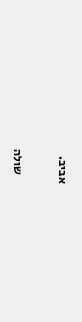אביב.

    שולה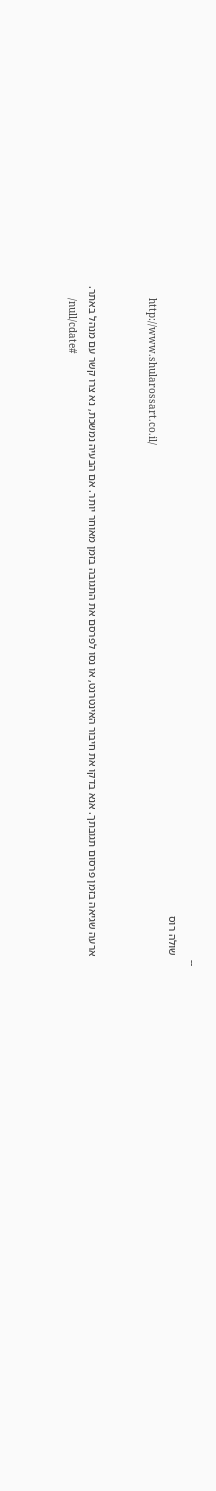--
    שולה רוס
    http://www.shularossart.co.il/


    ארעה שגיאה בזמן פרסום תגובתך. אנא בדקו את חיבור האינטרנט, או נסו לפרסם את התגובה בזמן מאוחר יותר. אם הבעיה נמשכת, נא צרו קשר עם מנהל באתר.
    /null/cdate#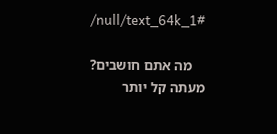/null/text_64k_1#

    מה אתם חושבים? מעתה קל יותר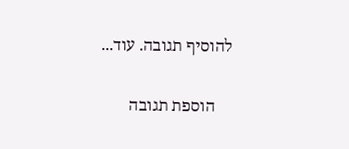להוסיף תגובה. עוד...


    הוספת תגובה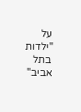על "ילדות בתל אביב"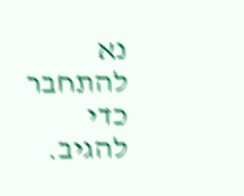נא להתחבר כדי להגיב.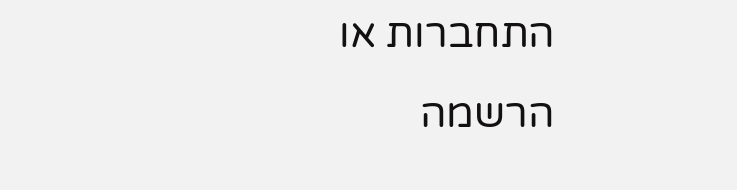התחברות או הרשמה